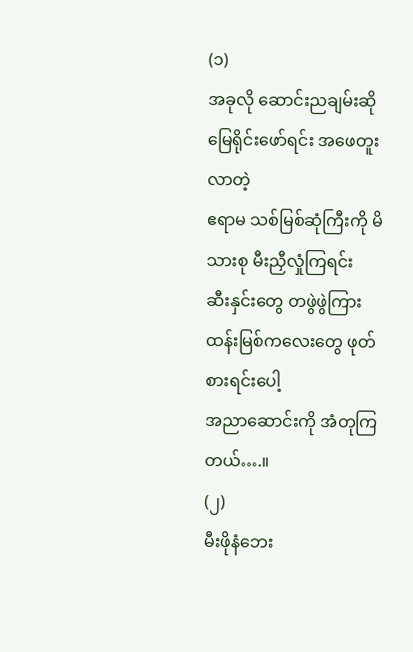(၁)
အခုလို ဆောင်းညချမ်းဆို
မြေရိုင်းဖော်ရင်း အဖေတူးလာတဲ့
ဧရာမ သစ်မြစ်ဆုံကြီးကို မိသားစု မီးညှီလှုံကြရင်း
ဆီးနှင်းတွေ တဖွဲဖွဲကြား
ထန်းမြစ်ကလေးတွေ ဖုတ်စားရင်းပေါ့
အညာဆောင်းကို အံတုကြတယ်….။
(၂)
မီးဖိုနံဘေး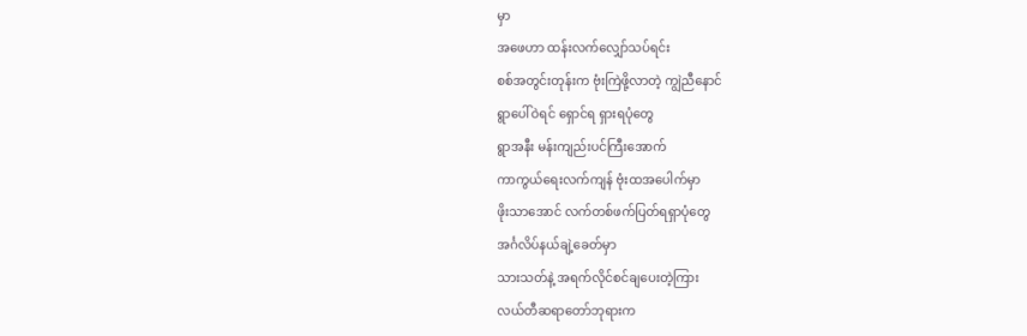မှာ
အဖေဟာ ထန်းလက်လျှော်သပ်ရင်း
စစ်အတွင်းတုန်းက ဗုံးကြဲဖို့လာတဲ့ ကျွဲညီနောင်
ရွာပေါ်ဝဲရင် ရှောင်ရ ရှားရပုံတွေ
ရွာအနီး မန်းကျည်းပင်ကြီးအောက်
ကာကွယ်ရေးလက်ကျန် ဗုံးထအပေါက်မှာ
ဖိုးသာအောင် လက်တစ်ဖက်ပြတ်ရရှာပုံတွေ
အင်္ဂလိပ်နယ်ချဲ့ခေတ်မှာ
သားသတ်နဲ့ အရက်လိုင်စင်ချပေးတဲ့ကြား
လယ်တီဆရာတော်ဘုရားက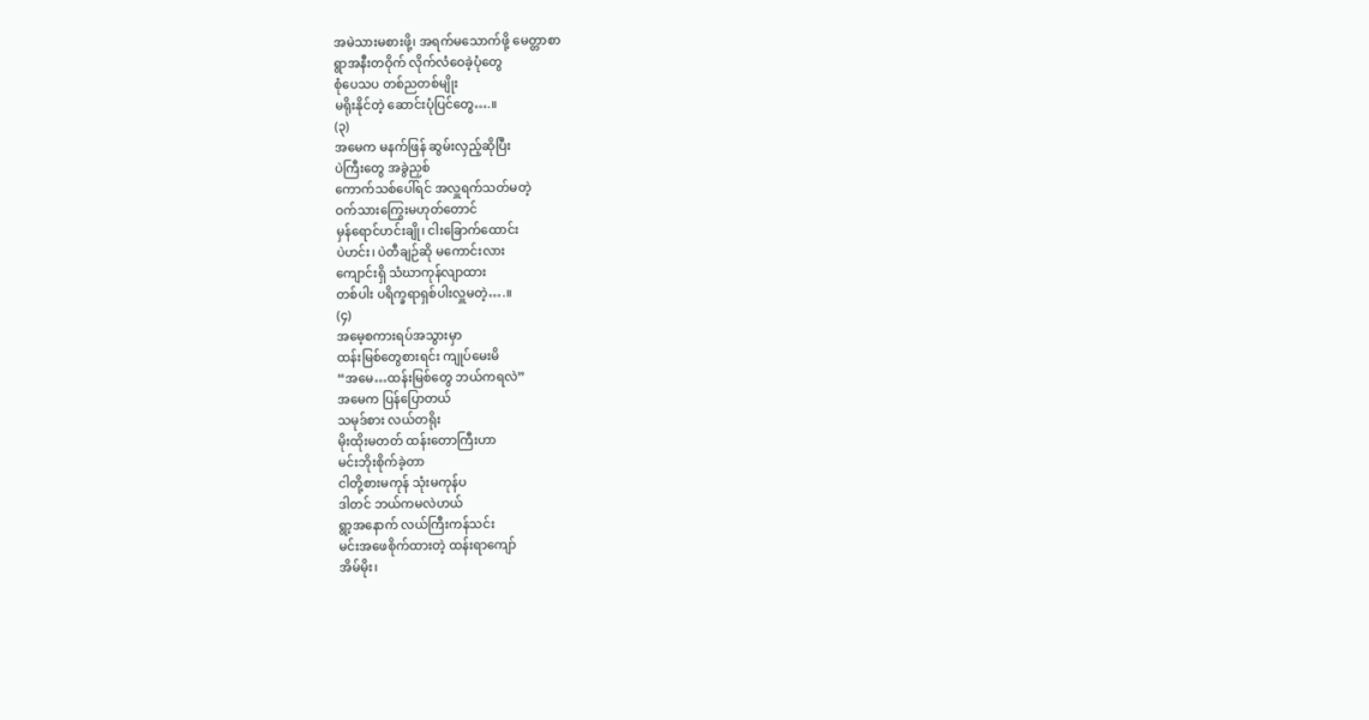အမဲသားမစားဖို့၊ အရက်မသောက်ဖို့ မေတ္တာစာ
ရွာအနီးတဝိုက် လိုက်လံဝေခဲ့ပုံတွေ
စုံပေသပ တစ်ညတစ်မျိုး
မရိုးနိုင်တဲ့ ဆောင်းပုံပြင်တွေ….။
(၃)
အမေက မနက်ဖြန် ဆွမ်းလှည့်ဆိုပြီး
ပဲကြီးတွေ အခွဲညှစ်
ကောက်သစ်ပေါ်ရင် အလှူရက်သတ်မတဲ့
ဝက်သားကြွေးမဟုတ်တောင်
မှန်ရောင်ဟင်းချို၊ ငါးခြောက်ထောင်း
ပဲဟင်း၊ ပဲတီချဉ်ဆို မကောင်းလား
ကျောင်းရှိ သံဃာကုန်လျာထား
တစ်ပါး ပရိက္ခရာရှစ်ပါးလှူမတဲ့….။
(၄)
အမေ့စကားရပ်အသွားမှာ
ထန်းမြစ်တွေစားရင်း ကျုပ်မေးမိ
“အမေ…ထန်းမြစ်တွေ ဘယ်ကရလဲ”
အမေက ပြန်ပြောတယ်
သမုဒ်စား လယ်တရိုး
မိုးထိုးမတတ် ထန်းတောကြီးဟာ
မင်းဘိုးစိုက်ခဲ့တာ
ငါတို့စားမကုန် သုံးမကုန်ပ
ဒါတင် ဘယ်ကမလဲဟယ်
ရွာ့အနောက် လယ်ကြီးကန်သင်း
မင်းအဖေစိုက်ထားတဲ့ ထန်းရာကျော်
အိမ်မိုး၊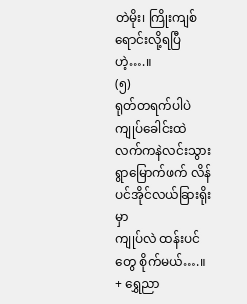တဲမိုး၊ ကြိုးကျစ်ရောင်းလို့ရပြီဟဲ့….။
(၅)
ရုတ်တရက်ပါပဲ
ကျုပ်ခေါင်းထဲ လက်ကနဲလင်းသွား
ရွာမြောက်ဖက် လိန်ပင်အိုင်လယ်ခြားရိုးမှာ
ကျုပ်လဲ ထန်းပင်တွေ စိုက်မယ်….။
+ ရွှေညာ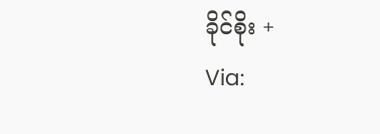ခိုင်စိုး +
Via: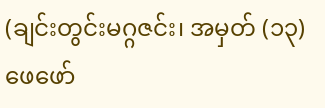(ချင်းတွင်းမဂ္ဂဇင်း၊ အမှတ် (၁၃) ဖေဖော်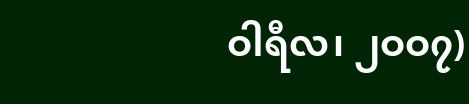ဝါရီလ၊ ၂ဝဝ၇)